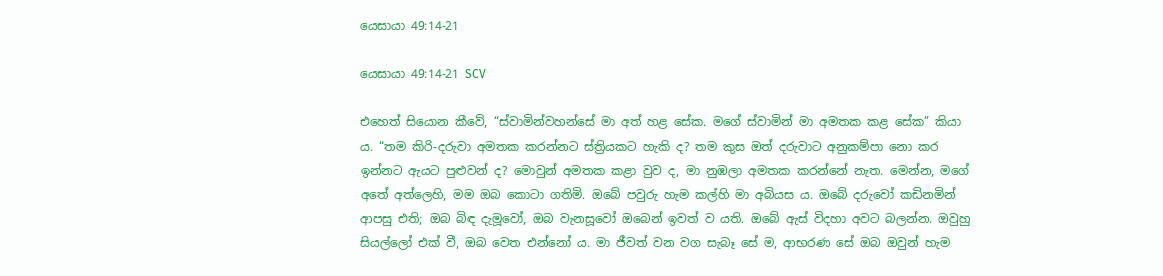යෙසායා 49:14-21

යෙසායා 49:14-21 SCV

එහෙත් සියොන කීවේ, “ස්වාමින්වහන්සේ මා අත් හළ සේක. මගේ ස්වාමින් මා අමතක කළ සේක” කියා ය. “තම කිරි-දරුවා අමතක කරන්නට ස්ත්‍රියකට හැකි ද? තම කුස ඔත් දරුවාට අනුකම්පා නො කර ඉන්නට ඇයට පුළුවන් ද? මොවුන් අමතක කළා වුව ද, මා නුඹලා අමතක කරන්නේ නැත. මෙන්න, මගේ අතේ අත්ලෙහි, මම ඔබ කොටා ගතිමි. ඔබේ පවුරු හැම කල්හි මා අබියස ය. ඔබේ දරුවෝ කඩිනමින් ආපසු එති; ඔබ බිඳ දැමූවෝ, ඔබ වැනසූවෝ ඔබෙන් ඉවත් ව යති. ඔබේ ඇස් විදහා අවට බලන්න. ඔවුහු සියල්ලෝ එක් වී, ඔබ වෙත එන්නෝ ය. මා ජීවත් වන වග සැබෑ සේ ම, ආභරණ සේ ඔබ ඔවුන් හැම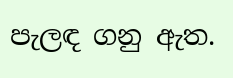පැලඳ ගනු ඇත.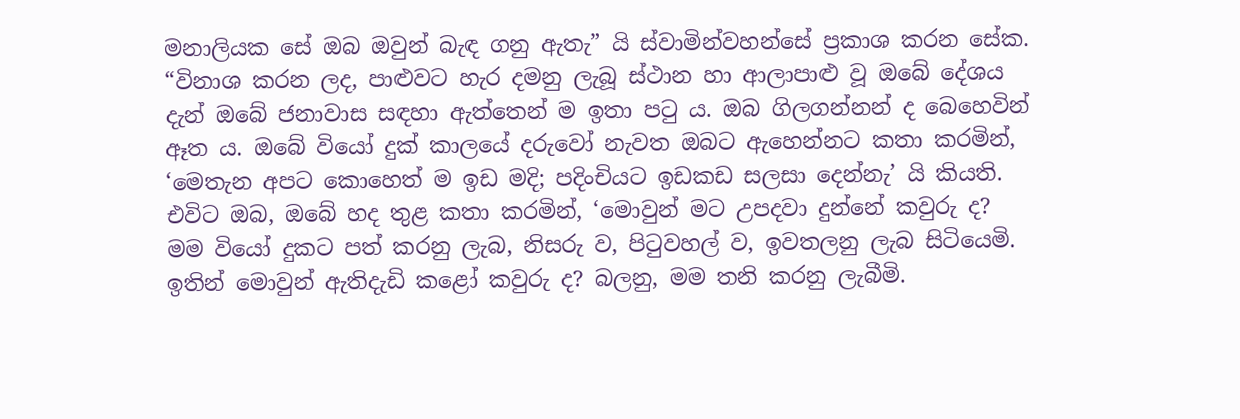මනාලියක සේ ඔබ ඔවුන් බැඳ ගනු ඇතැ” යි ස්වාමින්වහන්සේ ප්‍රකාශ කරන සේක. “විනාශ කරන ලද, පාළුවට හැර දමනු ලැබූ ස්ථාන හා ආලාපාළු වූ ඔබේ දේශය දැන් ඔබේ ජනාවාස සඳහා ඇත්තෙන් ම ඉතා පටු ය. ඔබ ගිලගන්නන් ද බෙහෙවින් ඈත ය. ඔබේ වියෝ දුක් කාලයේ දරුවෝ නැවත ඔබට ඇහෙන්නට කතා කරමින්, ‘මෙතැන අපට කොහෙත් ම ඉඩ මදි; පදිංචියට ඉඩකඩ සලසා දෙන්නැ’ යි කියති. එවිට ඔබ, ඔබේ හද තුළ කතා කරමින්, ‘මොවුන් මට උපදවා දුන්නේ කවුරු ද? මම වියෝ දුකට පත් කරනු ලැබ, නිසරු ව, පිටුවහල් ව, ඉවතලනු ලැබ සිටියෙමි. ඉතින් මොවුන් ඇතිදැඩි කළෝ කවුරු ද? බලනු, මම තනි කරනු ලැබීමි.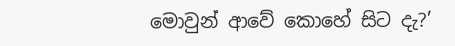මොවුන් ආවේ කොහේ සිට දැ?’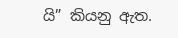යි” කියනු ඇත.